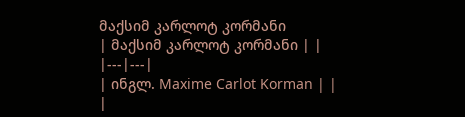მაქსიმ კარლოტ კორმანი
| მაქსიმ კარლოტ კორმანი | |
|---|---|
| ინგლ. Maxime Carlot Korman | |
|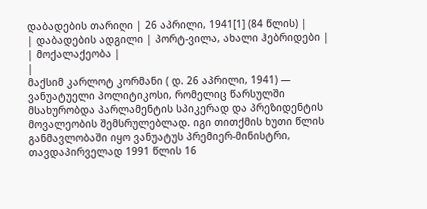დაბადების თარიღი | 26 აპრილი, 1941[1] (84 წლის) |
| დაბადების ადგილი | პორტ-ვილა, ახალი ჰებრიდები |
| მოქალაქეობა |
|
მაქსიმ კარლოტ კორმანი ( დ. 26 აპრილი, 1941) — ვანუატუელი პოლიტიკოსი, რომელიც წარსულში მსახურობდა პარლამენტის სპიკერად და პრეზიდენტის მოვალეობის შემსრულებლად. იგი თითქმის ხუთი წლის განმავლობაში იყო ვანუატუს პრემიერ-მინისტრი, თავდაპირველად 1991 წლის 16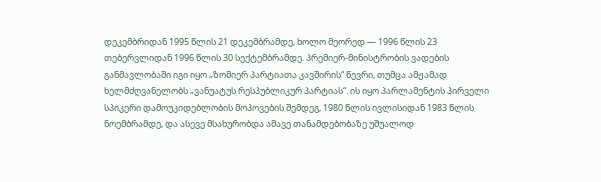დეკემბრიდან 1995 წლის 21 დეკემბრამდე, ხოლო მეორედ — 1996 წლის 23 თებერვლიდან 1996 წლის 30 სექტემბრამდე. პრემიერ-მინისტრობის ვადების განმავლობაში იგი იყო „ზომიერ პარტიათა კავშირის“ წევრი, თუმცა ამჟამად ხელმძღვანელობს „ვანუატუს რესპუბლიკურ პარტიას“. ის იყო პარლამენტის პირველი სპიკერი დამოუკიდებლობის მოპოვების შემდეგ, 1980 წლის ივლისიდან 1983 წლის ნოემბრამდე, და ასევე მსახურობდა ამავე თანამდებობაზე უშუალოდ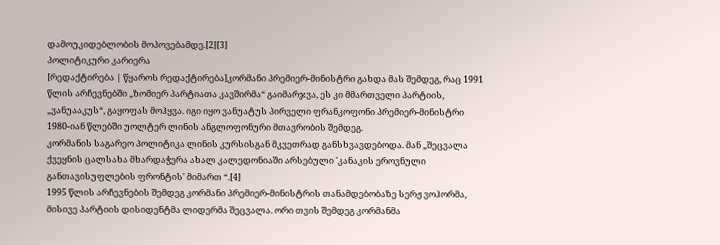დამოუკიდებლობის მოპოვებამდე.[2][3]
პოლიტიკური კარიერა
[რედაქტირება | წყაროს რედაქტირება]კორმანი პრემიერ-მინისტრი გახდა მას შემდეგ, რაც 1991 წლის არჩევნებში „ზომიერ პარტიათა კავშირმა“ გაიმარჯვა, ეს კი მმართველი პარტიის, „ვანუააკუს“, გაყოფას მოჰყვა. იგი იყო ვანუატუს პირველი ფრანკოფონი პრემიერ-მინისტრი 1980-იან წლებში უოლტერ ლინის ანგლოფონური მთავრობის შემდეგ.
კორმანის საგარეო პოლიტიკა ლინის კურსისგან მკვეთრად განსხვავდებოდა. მან „შეცვალა ქვეყნის ცალსახა მხარდაჭერა ახალ კალედონიაში არსებული 'კანაკის ეროვნული განთავისუფლების ფრონტის' მიმართ “.[4]
1995 წლის არჩევნების შემდეგ კორმანი პრემიერ-მინისტრის თანამდებობაზე სერჟ ვოჰორმა, მისივე პარტიის დისიდენტმა ლიდერმა შეცვალა. ორი თვის შემდეგ კორმანმა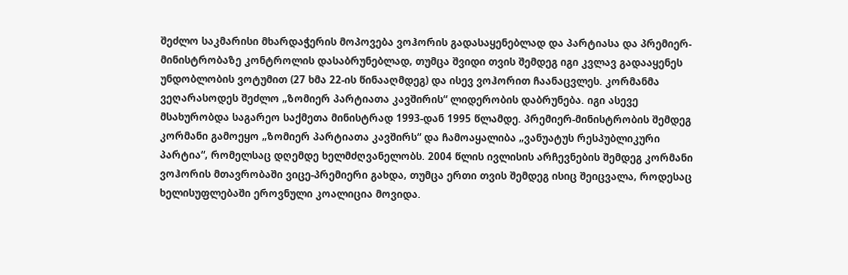შეძლო საკმარისი მხარდაჭერის მოპოვება ვოჰორის გადასაყენებლად და პარტიასა და პრემიერ-მინისტრობაზე კონტროლის დასაბრუნებლად, თუმცა შვიდი თვის შემდეგ იგი კვლავ გადააყენეს უნდობლობის ვოტუმით (27 ხმა 22-ის წინააღმდეგ) და ისევ ვოჰორით ჩაანაცვლეს. კორმანმა ვეღარასოდეს შეძლო „ზომიერ პარტიათა კავშირის“ ლიდერობის დაბრუნება. იგი ასევე მსახურობდა საგარეო საქმეთა მინისტრად 1993-დან 1995 წლამდე. პრემიერ-მინისტრობის შემდეგ კორმანი გამოეყო „ზომიერ პარტიათა კავშირს“ და ჩამოაყალიბა „ვანუატუს რესპუბლიკური პარტია“, რომელსაც დღემდე ხელმძღვანელობს. 2004 წლის ივლისის არჩევნების შემდეგ კორმანი ვოჰორის მთავრობაში ვიცე-პრემიერი გახდა, თუმცა ერთი თვის შემდეგ ისიც შეიცვალა, როდესაც ხელისუფლებაში ეროვნული კოალიცია მოვიდა.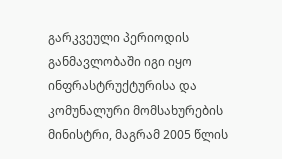გარკვეული პერიოდის განმავლობაში იგი იყო ინფრასტრუქტურისა და კომუნალური მომსახურების მინისტრი, მაგრამ 2005 წლის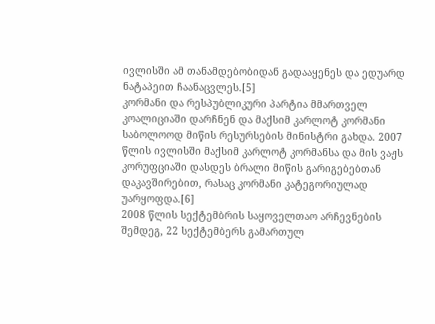ივლისში ამ თანამდებობიდან გადააყენეს და ედუარდ ნატაპეით ჩაანაცვლეს.[5]
კორმანი და რესპუბლიკური პარტია მმართველ კოალიციაში დარჩნენ და მაქსიმ კარლოტ კორმანი საბოლოოდ მიწის რესურსების მინისტრი გახდა. 2007 წლის ივლისში მაქსიმ კარლოტ კორმანსა და მის ვაჟს კორუფციაში დასდეს ბრალი მიწის გარიგებებთან დაკავშირებით, რასაც კორმანი კატეგორიულად უარყოფდა.[6]
2008 წლის სექტემბრის საყოველთაო არჩევნების შემდეგ, 22 სექტემბერს გამართულ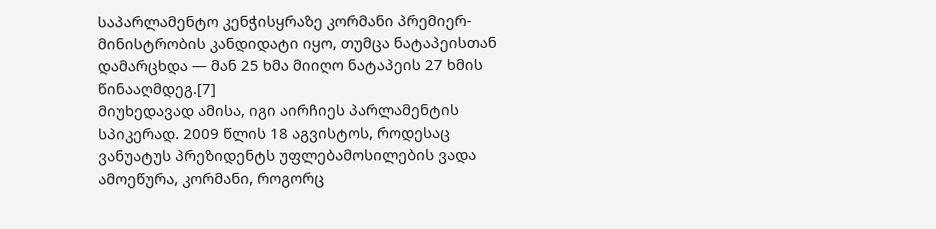საპარლამენტო კენჭისყრაზე კორმანი პრემიერ-მინისტრობის კანდიდატი იყო, თუმცა ნატაპეისთან დამარცხდა — მან 25 ხმა მიიღო ნატაპეის 27 ხმის წინააღმდეგ.[7]
მიუხედავად ამისა, იგი აირჩიეს პარლამენტის სპიკერად. 2009 წლის 18 აგვისტოს, როდესაც ვანუატუს პრეზიდენტს უფლებამოსილების ვადა ამოეწურა, კორმანი, როგორც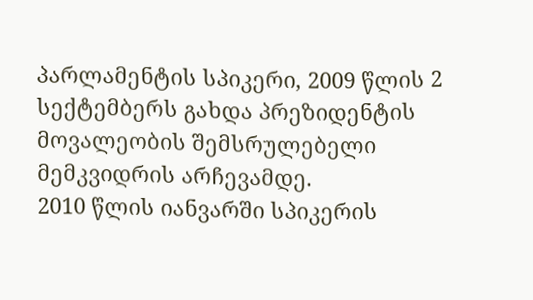პარლამენტის სპიკერი, 2009 წლის 2 სექტემბერს გახდა პრეზიდენტის მოვალეობის შემსრულებელი მემკვიდრის არჩევამდე.
2010 წლის იანვარში სპიკერის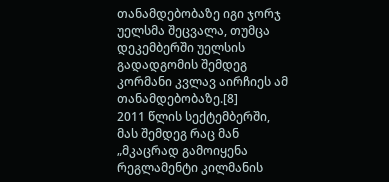თანამდებობაზე იგი ჯორჯ უელსმა შეცვალა, თუმცა დეკემბერში უელსის გადადგომის შემდეგ კორმანი კვლავ აირჩიეს ამ თანამდებობაზე.[8]
2011 წლის სექტემბერში, მას შემდეგ რაც მან „მკაცრად გამოიყენა რეგლამენტი კილმანის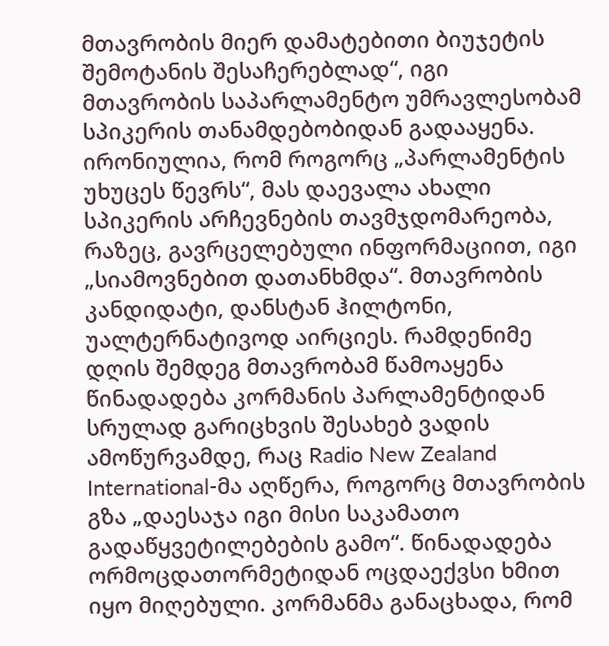მთავრობის მიერ დამატებითი ბიუჯეტის შემოტანის შესაჩერებლად“, იგი მთავრობის საპარლამენტო უმრავლესობამ სპიკერის თანამდებობიდან გადააყენა. ირონიულია, რომ როგორც „პარლამენტის უხუცეს წევრს“, მას დაევალა ახალი სპიკერის არჩევნების თავმჯდომარეობა, რაზეც, გავრცელებული ინფორმაციით, იგი „სიამოვნებით დათანხმდა“. მთავრობის კანდიდატი, დანსტან ჰილტონი, უალტერნატივოდ აირციეს. რამდენიმე დღის შემდეგ მთავრობამ წამოაყენა წინადადება კორმანის პარლამენტიდან სრულად გარიცხვის შესახებ ვადის ამოწურვამდე, რაც Radio New Zealand International-მა აღწერა, როგორც მთავრობის გზა „დაესაჯა იგი მისი საკამათო გადაწყვეტილებების გამო“. წინადადება ორმოცდათორმეტიდან ოცდაექვსი ხმით იყო მიღებული. კორმანმა განაცხადა, რომ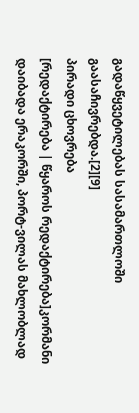გადაწყვეტილებას სასამართლოში გაასაჩივრებდა.[2][9]
პირადი ცხოვრება
[რედაქტირება | წყაროს რედაქტირება]კორმანი დაიბადა ერაკორში, პორტ-ვილას მახლობლად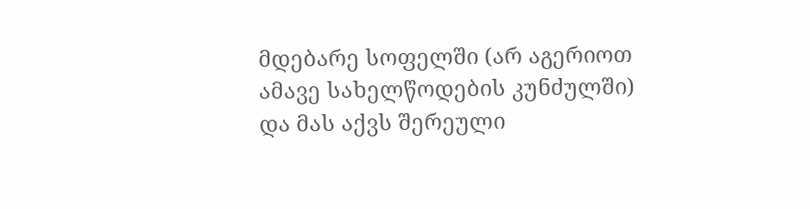მდებარე სოფელში (არ აგერიოთ ამავე სახელწოდების კუნძულში) და მას აქვს შერეული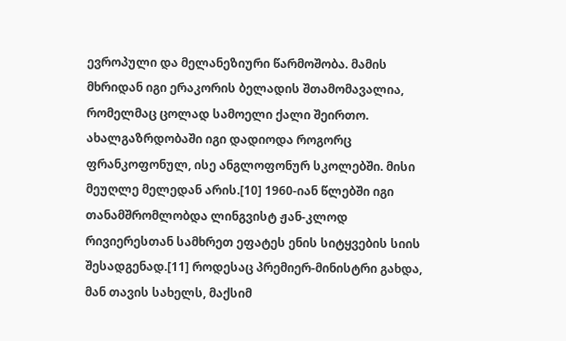ევროპული და მელანეზიური წარმოშობა. მამის მხრიდან იგი ერაკორის ბელადის შთამომავალია, რომელმაც ცოლად სამოელი ქალი შეირთო. ახალგაზრდობაში იგი დადიოდა როგორც ფრანკოფონულ, ისე ანგლოფონურ სკოლებში. მისი მეუღლე მელედან არის.[10] 1960-იან წლებში იგი თანამშრომლობდა ლინგვისტ ჟან-კლოდ რივიერესთან სამხრეთ ეფატეს ენის სიტყვების სიის შესადგენად.[11] როდესაც პრემიერ-მინისტრი გახდა, მან თავის სახელს, მაქსიმ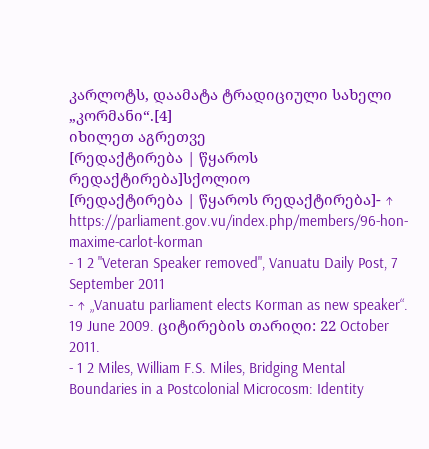კარლოტს, დაამატა ტრადიციული სახელი „კორმანი“.[4]
იხილეთ აგრეთვე
[რედაქტირება | წყაროს რედაქტირება]სქოლიო
[რედაქტირება | წყაროს რედაქტირება]- ↑ https://parliament.gov.vu/index.php/members/96-hon-maxime-carlot-korman
- 1 2 "Veteran Speaker removed", Vanuatu Daily Post, 7 September 2011
- ↑ „Vanuatu parliament elects Korman as new speaker“. 19 June 2009. ციტირების თარიღი: 22 October 2011.
- 1 2 Miles, William F.S. Miles, Bridging Mental Boundaries in a Postcolonial Microcosm: Identity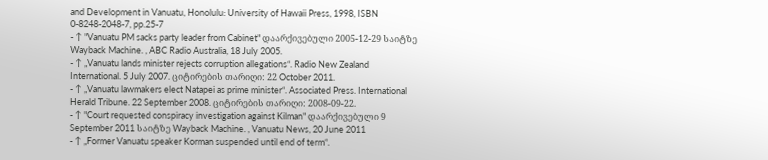and Development in Vanuatu, Honolulu: University of Hawaii Press, 1998, ISBN 0-8248-2048-7, pp.25-7
- ↑ "Vanuatu PM sacks party leader from Cabinet" დაარქივებული 2005-12-29 საიტზე Wayback Machine. , ABC Radio Australia, 18 July 2005.
- ↑ „Vanuatu lands minister rejects corruption allegations“. Radio New Zealand International. 5 July 2007. ციტირების თარიღი: 22 October 2011.
- ↑ „Vanuatu lawmakers elect Natapei as prime minister“. Associated Press. International Herald Tribune. 22 September 2008. ციტირების თარიღი: 2008-09-22.
- ↑ "Court requested conspiracy investigation against Kilman" დაარქივებული 9 September 2011 საიტზე Wayback Machine. , Vanuatu News, 20 June 2011
- ↑ „Former Vanuatu speaker Korman suspended until end of term“.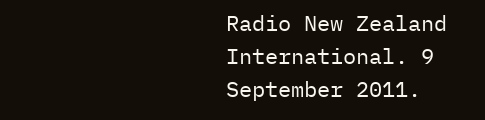Radio New Zealand International. 9 September 2011.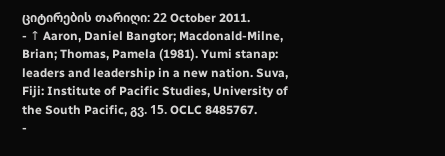ციტირების თარიღი: 22 October 2011.
- ↑ Aaron, Daniel Bangtor; Macdonald-Milne, Brian; Thomas, Pamela (1981). Yumi stanap: leaders and leadership in a new nation. Suva, Fiji: Institute of Pacific Studies, University of the South Pacific, გვ. 15. OCLC 8485767.
-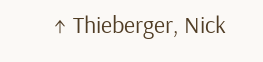↑ Thieberger, Nick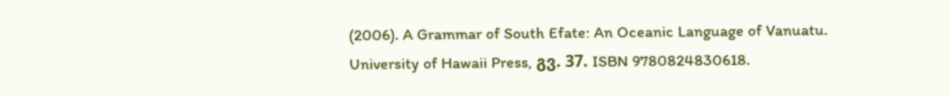(2006). A Grammar of South Efate: An Oceanic Language of Vanuatu. University of Hawaii Press, გვ. 37. ISBN 9780824830618.